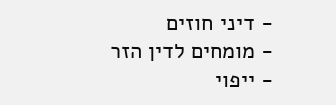- דיני חוזים
- מומחים לדין הזר
- ייפוי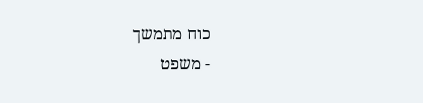כוח מתמשך
- משפט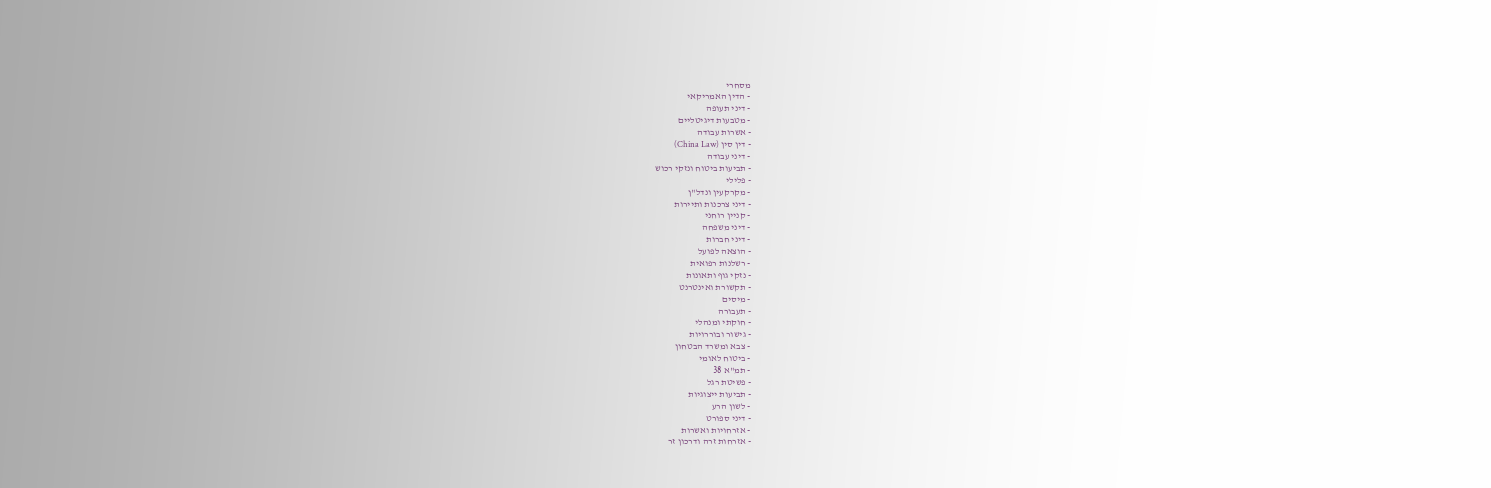מסחרי
- הדין האמריקאי
- דיני תעופה
- מטבעות דיגיטליים
- אשרות עבודה
- דין סין (China Law)
- דיני עבודה
- תביעות ביטוח ונזקי רכוש
- פלילי
- מקרקעין ונדל"ן
- דיני צרכנות ותיירות
- קניין רוחני
- דיני משפחה
- דיני חברות
- הוצאה לפועל
- רשלנות רפואית
- נזקי גוף ותאונות
- תקשורת ואינטרנט
- מיסים
- תעבורה
- חוקתי ומנהלי
- גישור ובוררויות
- צבא ומשרד הבטחון
- ביטוח לאומי
- תמ"א 38
- פשיטת רגל
- תביעות ייצוגיות
- לשון הרע
- דיני ספורט
- אזרחויות ואשרות
- אזרחות זרה ודרכון זר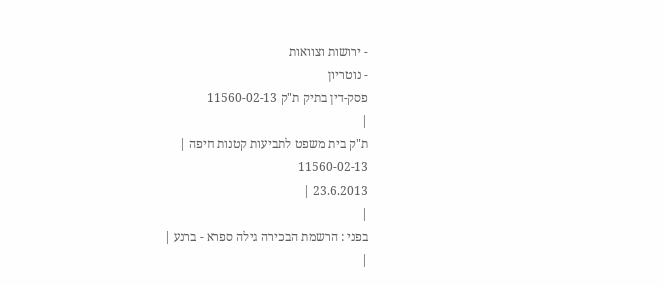- ירושות וצוואות
- נוטריון
פסק-דין בתיק ת"ק 11560-02-13
|
ת"ק בית משפט לתביעות קטנות חיפה |
11560-02-13
23.6.2013 |
|
בפני : הרשמת הבכירה גילה ספרא - ברנע |
|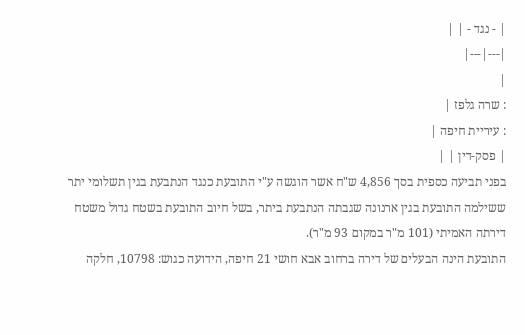| - נגד - | |
|---|---|
|
: שרה גלפז |
: עיריית חיפה |
| פסק-דין | |
בפני תביעה כספית בסך 4,856 ש"ח אשר הוגשה ע"י התובעת כנגד הנתבעת בגין תשלומי יתר ששילמה התובעת בגין ארנונה שגבתה הנתבעת ביתר, בשל חיוב התובעת בשטח גדול משטח דירתה האמיתי (101 מ"ר במקום 93 מ"ר).
התובעת הינה הבעלים של דירה ברחוב אבא חושי 21 חיפה, הידועה כגוש: 10798, חלקה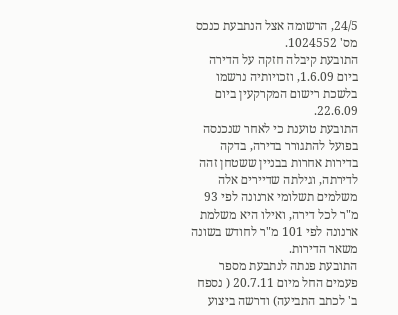24/5, הרשומה אצל הנתבעת כנכס מס' 1024552.
התובעת קיבלה חזקה על הדירה ביום 1.6.09, וזכויותיה נרשמו בלשכת רישום המקרקעין ביום 22.6.09.
התובעת טוענת כי לאחר שנכנסה בפועל להתגורר בדירה, בדקה בדירות אחרות בבניין ששטחן זהה לדירתה, וגילתה שדיירים אלה משלמים תשלומי ארנונה לפי 93 מ"ר לכל דירה, ואילו היא משלמת ארנונה לפי 101 מ"ר לחודש בשונה משאר הדירות.
התובעת פנתה לנתבעת מספר פעמים החל מיום 20.7.11 ( נספח ב' לכתב התביעה) ודרשה ביצוע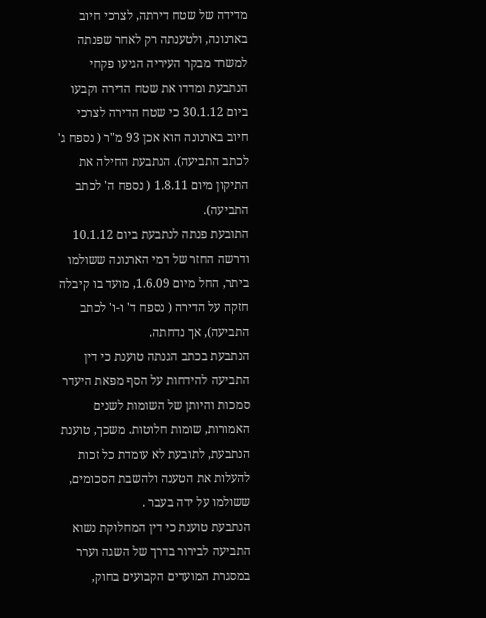מדידה של שטח דירתה, לצרכי חיוב בארנונה, ולטענתה רק לאחר שפנתה למשרד מבקר העיריה הגיעו פקחי הנתבעת ומדדו את שטח הדירה וקבעו ביום 30.1.12 כי שטח הדירה לצרכי חיוב בארנונה הוא אכן 93 מ"ר ( נספח ג' לכתב התביעה). הנתבעת החילה את התיקון מיום 1.8.11 ( נספח ה' לכתב התביעה).
התובעת פנתה לנתבעת ביום 10.1.12 ודרשה החזר של דמי הארנונה ששולמו ביתר, החל מיום 1.6.09, מועד בו קיבלה חזקה על הדירה ( נספח ד' ו-ו' לכתב התביעה), אך נדחתה.
הנתבעת בכתב הגנתה טוענת כי דין התביעה להידחות על הסף מפאת היעדר סמכות והיותן של השומות לשנים האמורות, שומות חלוטות. משכך, טוענת הנתבעת, לתובעת לא עומדת כל זכות להעלות את הטענה ולהשבת הסכומים, ששולמו על ידה בעבר .
הנתבעת טוענת כי דין המחלוקת נשוא התביעה לבירור בדרך של השגה וערר במסגרת המועדים הקבועים בחוק,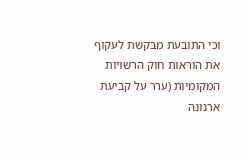וכי התובעת מבקשת לעקוף את הוראות חוק הרשויות המקומיות (ערר על קביעת ארנונה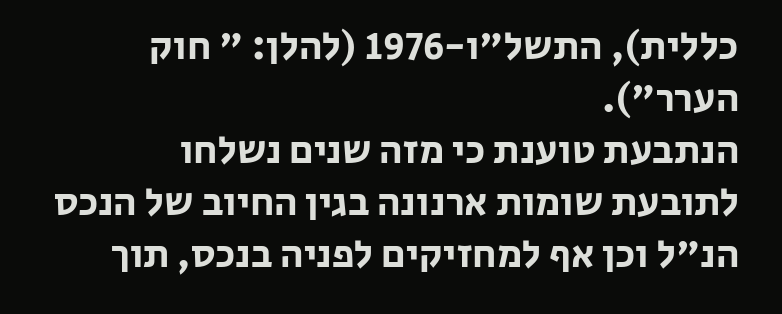כללית), התשל"ו-1976 (להלן: " חוק הערר").
הנתבעת טוענת כי מזה שנים נשלחו לתובעת שומות ארנונה בגין החיוב של הנכס הנ"ל וכן אף למחזיקים לפניה בנכס, תוך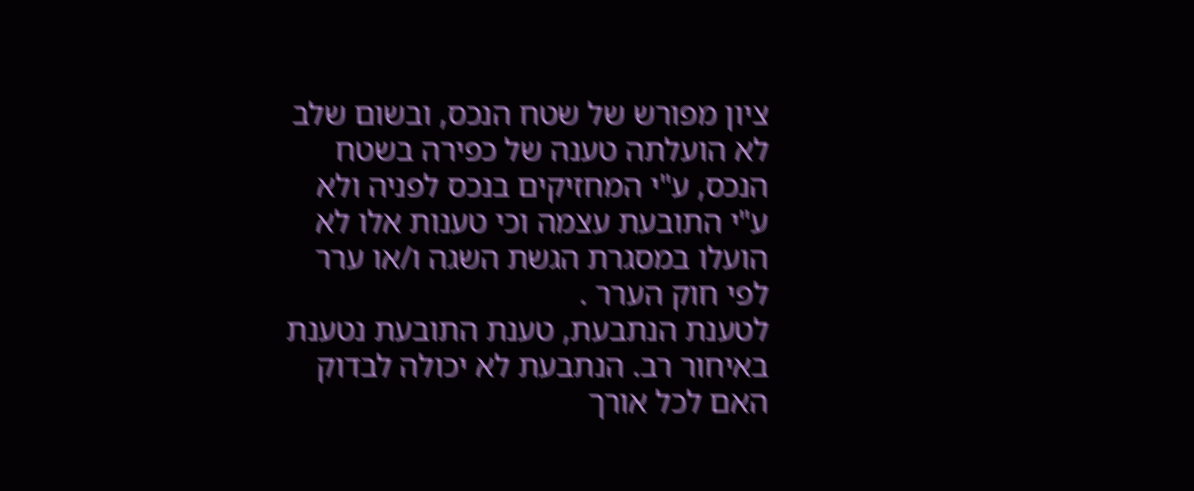ציון מפורש של שטח הנכס, ובשום שלב לא הועלתה טענה של כפירה בשטח הנכס, ע"י המחזיקים בנכס לפניה ולא ע"י התובעת עצמה וכי טענות אלו לא הועלו במסגרת הגשת השגה ו/או ערר לפי חוק הערר .
לטענת הנתבעת, טענת התובעת נטענת באיחור רב. הנתבעת לא יכולה לבדוק האם לכל אורך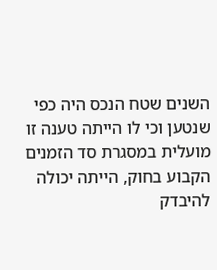השנים שטח הנכס היה כפי שנטען וכי לו הייתה טענה זו מועלית במסגרת סד הזמנים הקבוע בחוק, הייתה יכולה להיבדק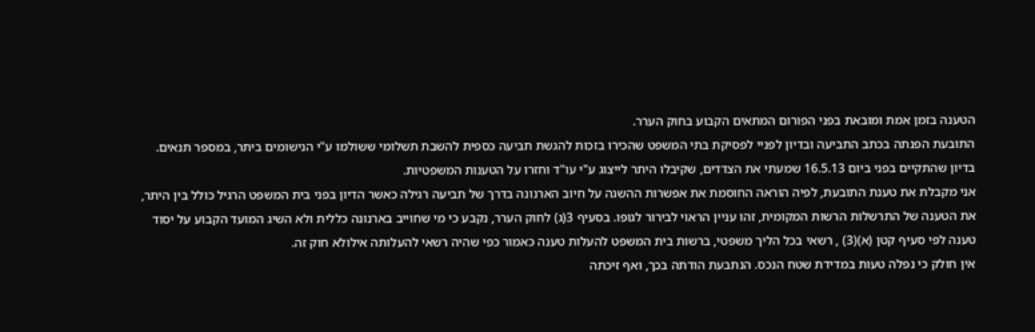הטענה בזמן אמת ומובאת בפני הפורום המתאים הקבוע בחוק הערר.
התובעת הפנתה בכתב התביעה ובדיון לפניי לפסיקת בתי המשפט שהכירו בזכות להגשת תביעה כספית להשבת תשלומי ששולמו ע"י הנישומים ביתר, במספר תנאים.
בדיון שהתקיים בפני ביום 16.5.13 שמעתי את הצדדים, שקיבלו היתר לייצוג ע"י עו"ד וחזרו על הטענות המשפטיות.
אני מקבלת את טענת התובעת, לפיה הוראה החוסמת את אפשרות ההשגה על חיוב הארנונה בדרך של תביעה רגילה כאשר הדיון בפני בית המשפט הרגיל כולל בין היתר, את הטענה של התרשלות הרשות המקומית, זהו עניין הראוי לבירור לגופו. בסעיף 3(ג) לחוק הערר, נקבע כי מי שחוייב בארנונה כללית ולא השיג המועד הקבוע על יסוד טענה לפי סעיף קטן (א)(3) , רשאי בכל הליך משפטי, ברשות בית המשפט להעלות טענה כאמור כפי שהיה רשאי להעלותה אילולא חוק זה.
אין חולק כי נפלה טעות במדידת שטח הנכס. הנתבעת הודתה בכך, ואף זיכתה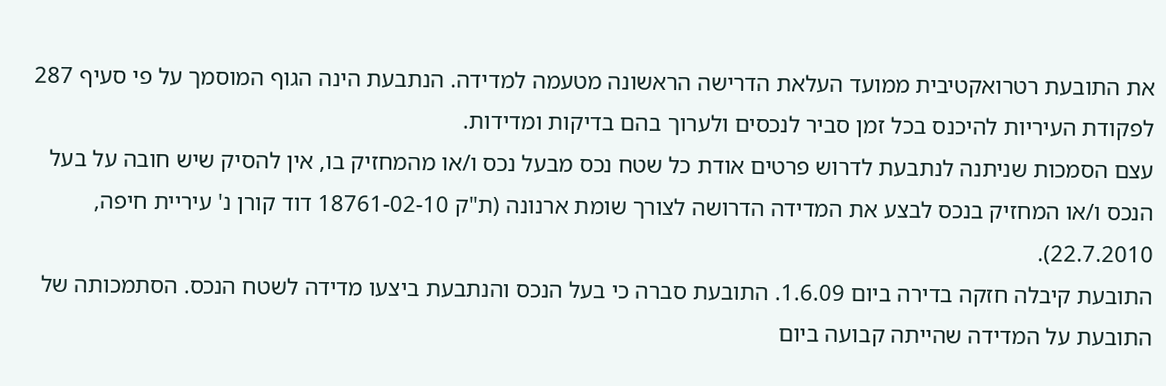את התובעת רטרואקטיבית ממועד העלאת הדרישה הראשונה מטעמה למדידה. הנתבעת הינה הגוף המוסמך על פי סעיף 287 לפקודת העיריות להיכנס בכל זמן סביר לנכסים ולערוך בהם בדיקות ומדידות.
עצם הסמכות שניתנה לנתבעת לדרוש פרטים אודת כל שטח נכס מבעל נכס ו/או מהמחזיק בו, אין להסיק שיש חובה על בעל הנכס ו/או המחזיק בנכס לבצע את המדידה הדרושה לצורך שומת ארנונה (ת"ק 18761-02-10 דוד קורן נ' עיריית חיפה, 22.7.2010).
התובעת קיבלה חזקה בדירה ביום 1.6.09. התובעת סברה כי בעל הנכס והנתבעת ביצעו מדידה לשטח הנכס. הסתמכותה של התובעת על המדידה שהייתה קבועה ביום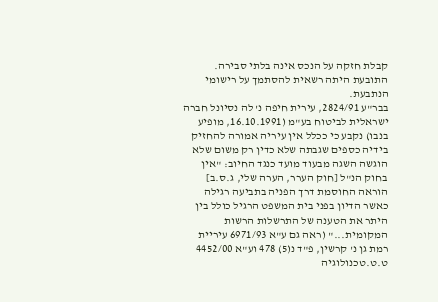קבלת חזקה על הנכס אינה בלתי סבירה. התובעת היתה רשאית להסתמך על רישומי הנתבעת.
בבר"ע 2824/91, עירית חיפה נ' לה נסיונל חברה ישראלית לביטוח בע"מ (16.10.1991, מופיע בנבו) נקבע כי ככלל אין עיריה אמורה להחזיק בידיה כספים שגבתה שלא כדין רק משום שלא הוגשה השגה מבעוד מועד כנגד החיוב: "אין בחוק הנ"ל [חוק הערר, הערה שלי, ג.ס.ב] הוראה החוסמת דרך הפניה בתביעה רגילה כאשר הדיון בפני בית המשפט הרגיל כולל בין היתר את הטענה של התרשלות הרשות המקומית..." (ראה גם ע"א 6971/93 עיריית רמת גן נ' קרשין, פ"ד נ(5) 478 וע"א 4452/00 ט.ט.טכנולוגיה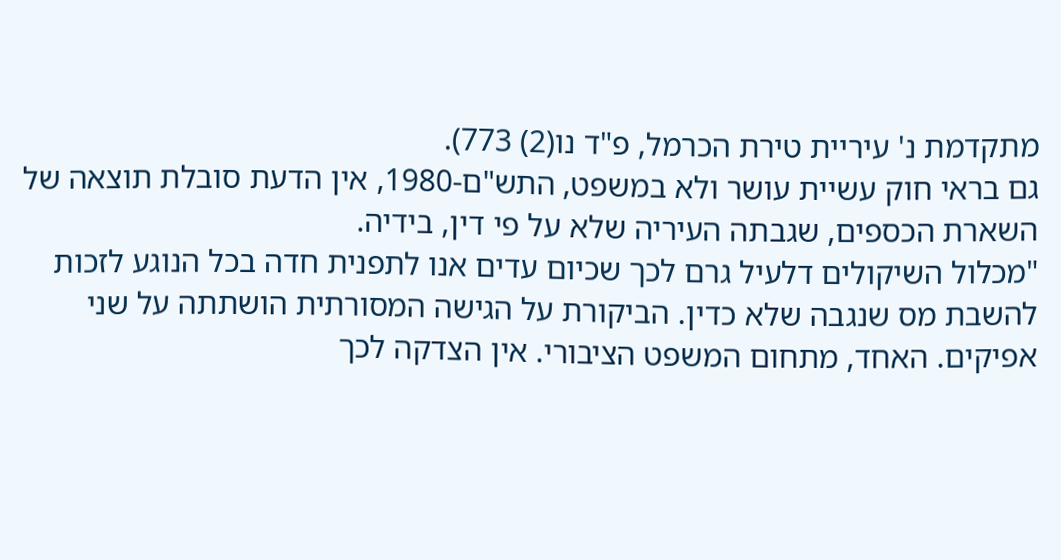מתקדמת נ' עיריית טירת הכרמל, פ"ד נו(2) 773).
גם בראי חוק עשיית עושר ולא במשפט, התש"ם-1980, אין הדעת סובלת תוצאה של השארת הכספים, שגבתה העיריה שלא על פי דין, בידיה.
"מכלול השיקולים דלעיל גרם לכך שכיום עדים אנו לתפנית חדה בכל הנוגע לזכות להשבת מס שנגבה שלא כדין. הביקורת על הגישה המסורתית הושתתה על שני אפיקים. האחד, מתחום המשפט הציבורי. אין הצדקה לכך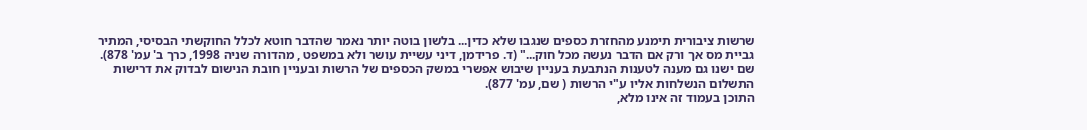שרשות ציבורית תימנע מהחזרת כספים שנגבו שלא כדין... בלשון בוטה יותר נאמר שהדבר חוטא לכלל החוקשתי הבסיסי, המתיר גביית מס אך ורק אם הדבר נעשה מכל חוק..." (ד. פרידמן, דיני עשיית עושר ולא במשפט , מהדורה שניה 1998, כרך ב' עמ' 878). שם ישנו גם מענה לטענות הנתבעת בעניין שיבוש אפשרי במשק הכספים של הרשות ובעניין חובת הנישום לבדוק את דרישות התשלום הנשלחות אליו ע"י הרשות ( שם, עמ' 877).
התוכן בעמוד זה אינו מלא,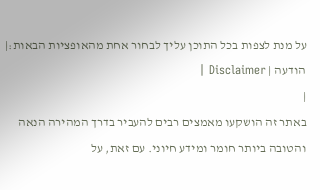על מנת לצפות בכל התוכן עליך לבחור אחת מהאופציות הבאות:| הודעה | Disclaimer |
|
באתר זה הושקעו מאמצים רבים להעביר בדרך המהירה הנאה והטובה ביותר חומר ומידע חיוני. עם זאת, על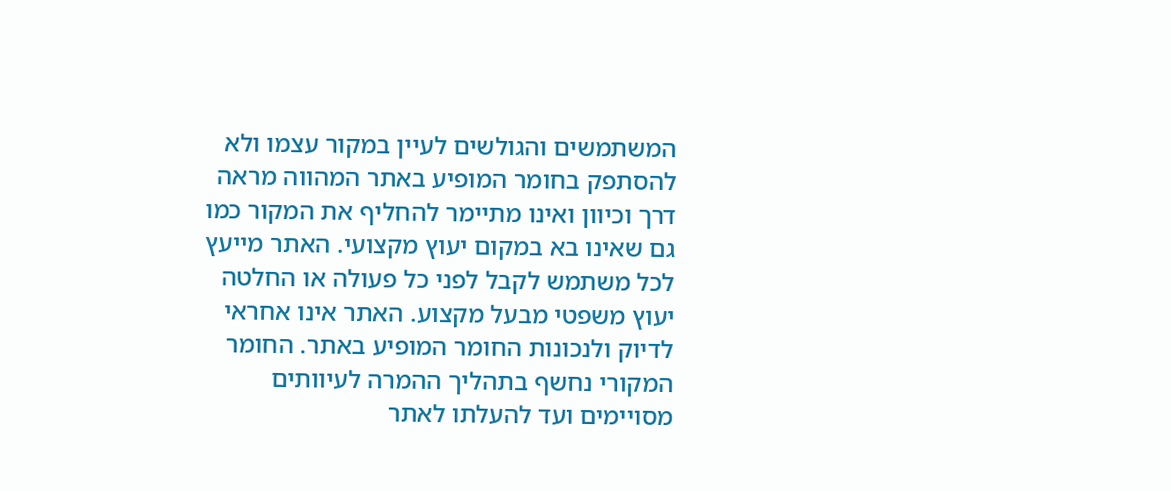המשתמשים והגולשים לעיין במקור עצמו ולא להסתפק בחומר המופיע באתר המהווה מראה דרך וכיוון ואינו מתיימר להחליף את המקור כמו גם שאינו בא במקום יעוץ מקצועי. האתר מייעץ לכל משתמש לקבל לפני כל פעולה או החלטה יעוץ משפטי מבעל מקצוע. האתר אינו אחראי לדיוק ולנכונות החומר המופיע באתר. החומר המקורי נחשף בתהליך ההמרה לעיוותים מסויימים ועד להעלתו לאתר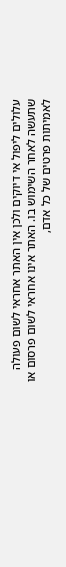עלולים ליפול אי דיוקים ולכן אין האתר אחראי לשום פעולה שתעשה לאחר השימוש בו. האתר אינו אחראי לשום פרסום או לאמיתות פרטים של כל אדם,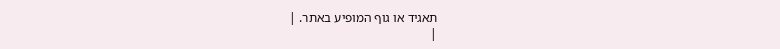תאגיד או גוף המופיע באתר. |
|